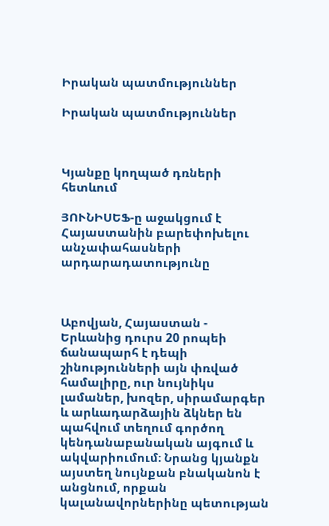Իրական պատմություններ

Իրական պատմություններ



Կյանքը կողպած դռների հետևում

ՅՈՒՆԻՍԵՖ-ը աջակցում է Հայաստանին բարեփոխելու անչափահասների արդարադատությունը



Աբովյան, Հայաստան - Երևանից դուրս 20 րոպեի ճանապարհ է դեպի շինությունների այն փռված համալիրը, ուր նույնիկս լամաներ, խոզեր, սիրամարգեր և արևադարձային ձկներ են պահվում տեղում գործող կենդանաբանական այգում և ակվարիումում։ Նրանց կյանքն այստեղ նույնքան բնականոն է անցնում, որքան կալանավորներինը պետության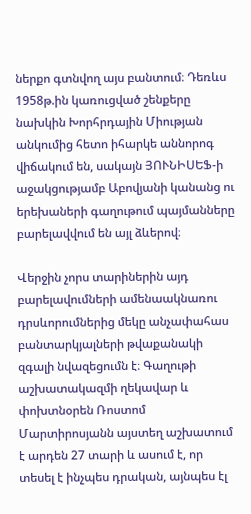ներքո գտնվող այս բանտում։ Դեռևս 1958թ.ին կառուցված շենքերը նախկին Խորհրդային Միության անկումից հետո իհարկե աննորոգ վիճակում են, սակայն ՅՈՒՆԻՍԵՖ-ի աջակցությամբ Աբովյանի կանանց ու երեխաների գաղութում պայմանները բարելավվում են այլ ձևերով։

Վերջին չորս տարիներին այդ բարելավումների ամենաակնառու դրսևորումներից մեկը անչափահաս բանտարկյալների թվաքանակի զգալի նվազեցումն է։ Գաղութի աշխատակազմի ղեկավար և փոխտնօրեն Ռոստոմ Մարտիրոսյանն այստեղ աշխատում է արդեն 27 տարի և ասում է, որ տեսել է ինչպես դրական, այնպես էլ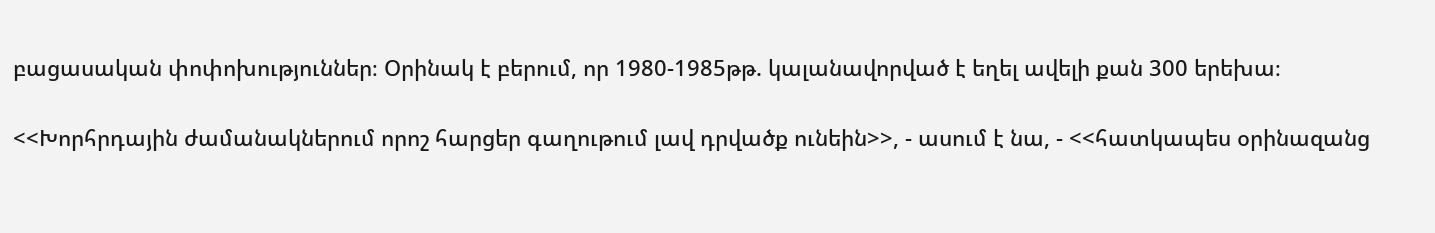բացասական փոփոխություններ։ Օրինակ է բերում, որ 1980-1985թթ. կալանավորված է եղել ավելի քան 300 երեխա։

<<Խորհրդային ժամանակներում որոշ հարցեր գաղութում լավ դրվածք ունեին>>, - ասում է նա, - <<հատկապես օրինազանց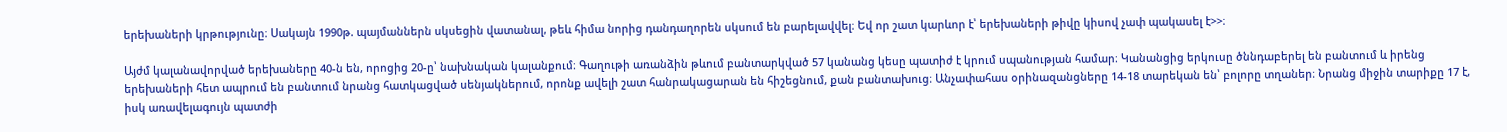երեխաների կրթությունը։ Սակայն 1990թ. պայմաններն սկսեցին վատանալ, թեև հիմա նորից դանդաղորեն սկսում են բարելավվել։ Եվ որ շատ կարևոր է՝ երեխաների թիվը կիսով չափ պակասել է>>։

Այժմ կալանավորված երեխաները 40-ն են, որոցից 20-ը՝ նախնական կալանքում։ Գաղութի առանձին թևում բանտարկված 57 կանանց կեսը պատիժ է կրում սպանության համար։ Կանանցից երկուսը ծննդաբերել են բանտում և իրենց երեխաների հետ ապրում են բանտում նրանց հատկացված սենյակներում, որոնք ավելի շատ հանրակացարան են հիշեցնում, քան բանտախուց։ Անչափահաս օրինազանցները 14-18 տարեկան են՝ բոլորը տղաներ։ Նրանց միջին տարիքը 17 է, իսկ առավելագույն պատժի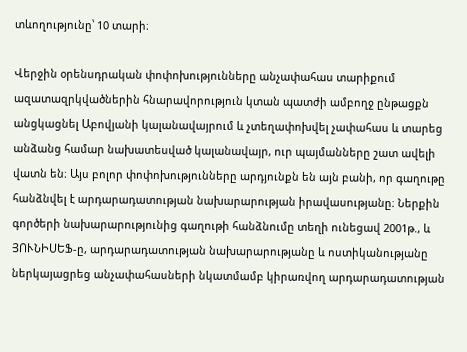տևողությունը՝ 10 տարի։

Վերջին օրենսդրական փոփոխությունները անչափահաս տարիքում ազատազրկվածներին հնարավորություն կտան պատժի ամբողջ ընթացքն անցկացնել Աբովյանի կալանավայրում և չտեղափոխվել չափահաս և տարեց անձանց համար նախատեսված կալանավայր, ուր պայմանները շատ ավելի վատն են։ Այս բոլոր փոփոխությունները արդյունքն են այն բանի, որ գաղութը հանձնվել է արդարադատության նախարարության իրավասությանը։ Ներքին գործերի նախարարությունից գաղութի հանձնումը տեղի ունեցավ 2001թ., և ՅՈՒՆԻՍԵՖ-ը, արդարադատության նախարարությանը և ոստիկանությանը ներկայացրեց անչափահասների նկատմամբ կիրառվող արդարադատության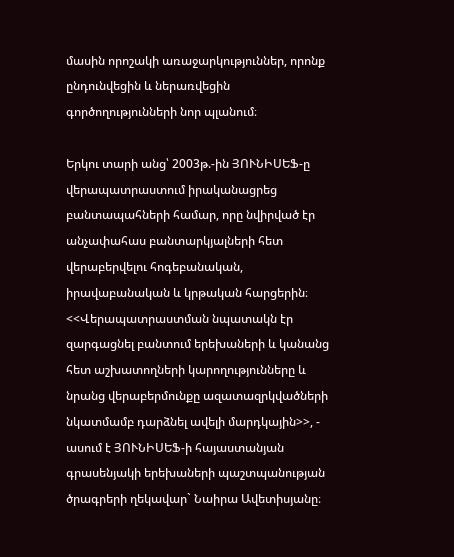մասին որոշակի առաջարկություններ, որոնք ընդունվեցին և ներառվեցին գործողությունների նոր պլանում։

Երկու տարի անց՝ 2003թ.-ին ՅՈՒՆԻՍԵՖ-ը վերապատրաստում իրականացրեց բանտապահների համար, որը նվիրված էր անչափահաս բանտարկյալների հետ վերաբերվելու հոգեբանական, իրավաբանական և կրթական հարցերին։ <<Վերապատրաստման նպատակն էր զարգացնել բանտում երեխաների և կանանց հետ աշխատողների կարողությունները և նրանց վերաբերմունքը ազատազրկվածների նկատմամբ դարձնել ավելի մարդկային>>, - ասում է ՅՈՒՆԻՍԵՖ-ի հայաստանյան գրասենյակի երեխաների պաշտպանության ծրագրերի ղեկավար` Նաիրա Ավետիսյանը։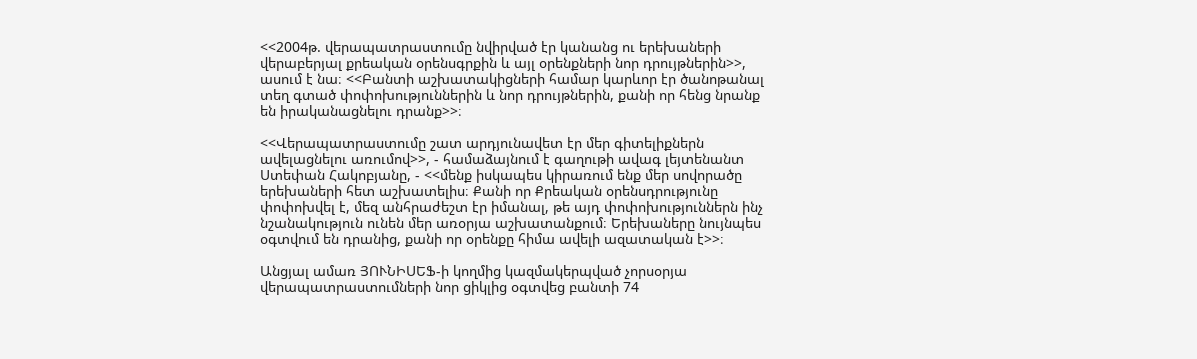<<2004թ. վերապատրաստումը նվիրված էր կանանց ու երեխաների վերաբերյալ քրեական օրենսգրքին և այլ օրենքների նոր դրույթներին>>, ասում է նա։ <<Բանտի աշխատակիցների համար կարևոր էր ծանոթանալ տեղ գտած փոփոխություններին և նոր դրույթներին, քանի որ հենց նրանք են իրականացնելու դրանք>>։

<<Վերապատրաստումը շատ արդյունավետ էր մեր գիտելիքներն ավելացնելու առումով>>, - համաձայնում է գաղութի ավագ լեյտենանտ Ստեփան Հակոբյանը, - <<մենք իսկապես կիրառում ենք մեր սովորածը երեխաների հետ աշխատելիս։ Քանի որ Քրեական օրենսդրությունը փոփոխվել է, մեզ անհրաժեշտ էր իմանալ, թե այդ փոփոխություններն ինչ նշանակություն ունեն մեր առօրյա աշխատանքում։ Երեխաները նույնպես օգտվում են դրանից, քանի որ օրենքը հիմա ավելի ազատական է>>։

Անցյալ ամառ ՅՈՒՆԻՍԵՖ-ի կողմից կազմակերպված չորսօրյա վերապատրաստումների նոր ցիկլից օգտվեց բանտի 74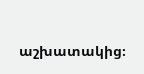աշխատակից։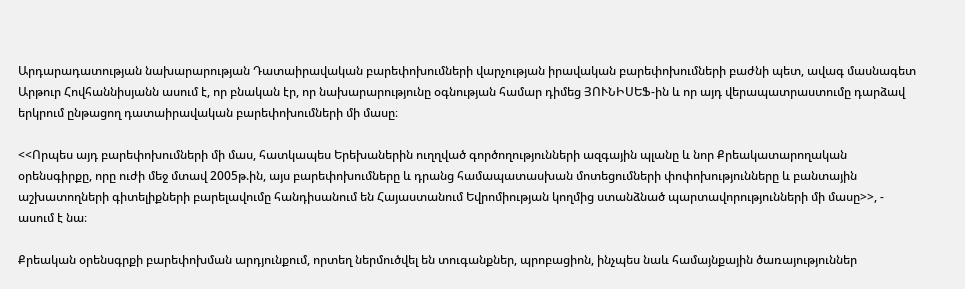Արդարադատության նախարարության Դատաիրավական բարեփոխումների վարչության իրավական բարեփոխումների բաժնի պետ, ավագ մասնագետ Արթուր Հովհաննիսյանն ասում է, որ բնական էր, որ նախարարությունը օգնության համար դիմեց ՅՈՒՆԻՍԵՖ-ին և որ այդ վերապատրաստումը դարձավ երկրում ընթացող դատաիրավական բարեփոխումների մի մասը։

<<Որպես այդ բարեփոխումների մի մաս, հատկապես Երեխաներին ուղղված գործողությունների ազգային պլանը և նոր Քրեակատարողական օրենսգիրքը, որը ուժի մեջ մտավ 2005թ.ին, այս բարեփոխումները և դրանց համապատասխան մոտեցումների փոփոխությունները և բանտային աշխատողների գիտելիքների բարելավումը հանդիսանում են Հայաստանում Եվրոմիության կողմից ստանձնած պարտավորությունների մի մասը>>, - ասում է նա։

Քրեական օրենսգրքի բարեփոխման արդյունքում, որտեղ ներմուծվել են տուգանքներ, պրոբացիոն, ինչպես նաև համայնքային ծառայություններ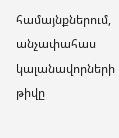համայնքներում, անչափահաս կալանավորների թիվը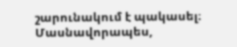շարունակում է պակասել։ Մասնավորապես,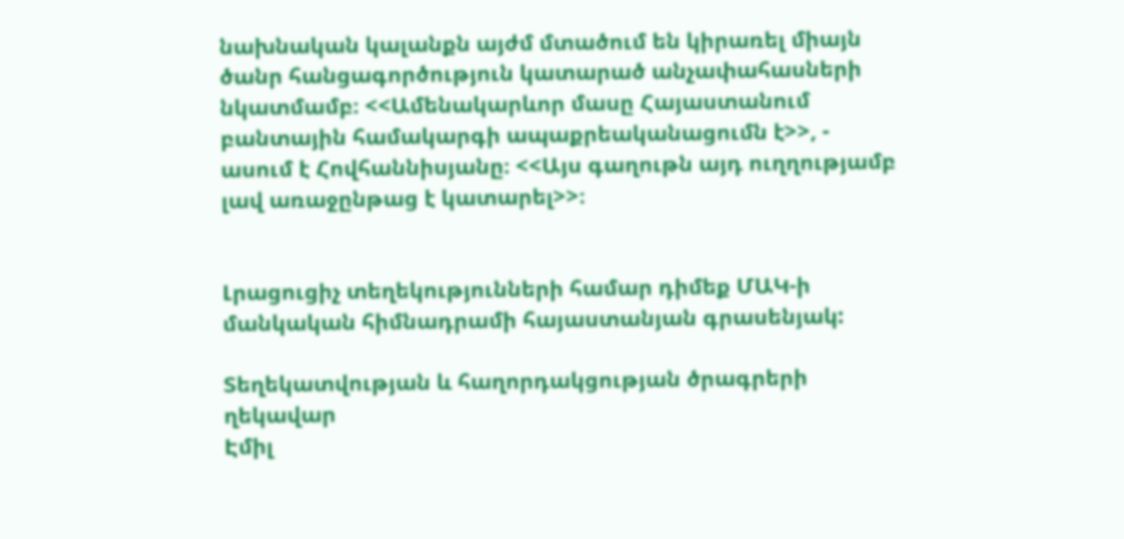նախնական կալանքն այժմ մտածում են կիրառել միայն ծանր հանցագործություն կատարած անչափահասների նկատմամբ։ <<Ամենակարևոր մասը Հայաստանում բանտային համակարգի ապաքրեականացումն է>>, - ասում է Հովհաննիսյանը։ <<Այս գաղութն այդ ուղղությամբ լավ առաջընթաց է կատարել>>։


Լրացուցիչ տեղեկությունների համար դիմեք ՄԱԿ-ի մանկական հիմնադրամի հայաստանյան գրասենյակ:

Տեղեկատվության և հաղորդակցության ծրագրերի ղեկավար
Էմիլ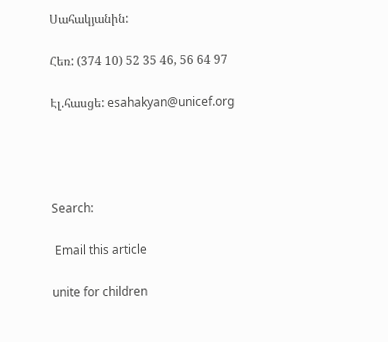Սահակյանին:

Հեռ: (374 10) 52 35 46, 56 64 97

Էլ.հասցե: esahakyan@unicef.org




Search:

 Email this article

unite for children